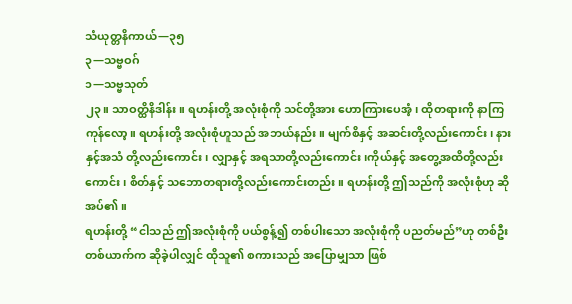သံယုတ္တနိကာယ်—၃၅
၃—သဗ္ဗဝဂ်
၁—သဗ္ဗသုတ်
၂၃။ သာဝတ္ထိနိဒါန်း။ ရဟန်းတို့ အလုံးစုံကို သင်တို့အား ဟောကြားပေအံ့၊ ထိုတရားကို နာကြကုန်လော့။ ရဟန်းတို့ အလုံးစုံဟူသည် အဘယ်နည်း။ မျက်စိနှင့် အဆင်းတို့လည်းကောင်း၊ နားနှင့်အသံ တို့လည်းကောင်း၊ လျှာနှင့် အရသာတို့လည်းကောင်း၊ကိုယ်နှင့် အတွေ့အထိတို့လည်းကောင်း၊ စိတ်နှင့် သဘောတရားတို့လည်းကောင်းတည်း။ ရဟန်းတို့ ဤသည်ကို အလုံးစုံဟု ဆိုအပ်၏။
ရဟန်းတို့ “ငါသည် ဤအလုံးစုံကို ပယ်စွန့်၍ တစ်ပါးသော အလုံးစုံကို ပညတ်မည်”ဟု တစ်ဦးတစ်ယာက်က ဆိုခဲ့ပါလျှင် ထိုသူ၏ စကားသည် အပြောမျှသာ ဖြစ်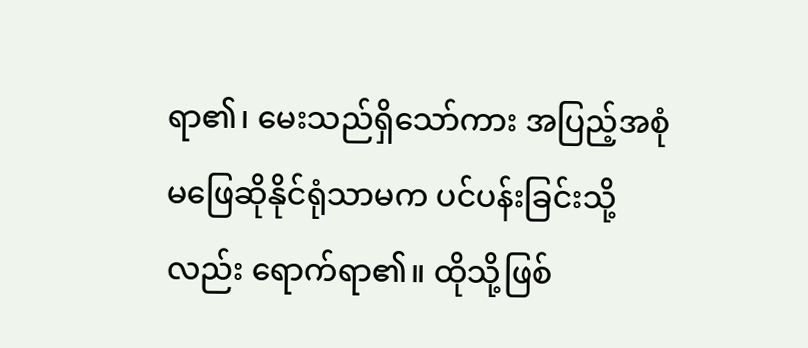ရာ၏၊ မေးသည်ရှိသော်ကား အပြည့်အစုံ မဖြေဆိုနိုင်ရုံသာမက ပင်ပန်းခြင်းသို့လည်း ရောက်ရာ၏။ ထိုသို့ဖြစ်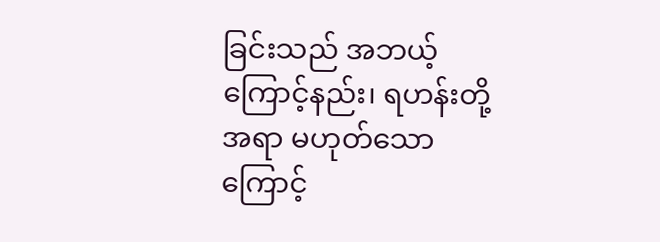ခြင်းသည် အဘယ့်ကြောင့်နည်း၊ ရဟန်းတို့ အရာ မဟုတ်သောကြောင့်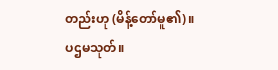တည်းဟု (မိန့်တော်မူ၏)။
ပဌမသုတ်။